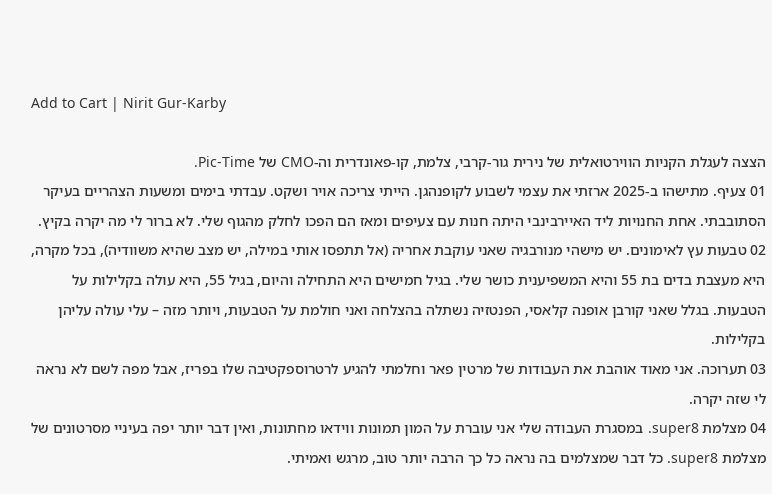Add to Cart | Nirit Gur-Karby

הצצה לעגלת הקניות הווירטואלית של נירית גור-קרבי, צלמת, קו-פאונדרית וה-CMO של Pic-Time.
01 צעיף. מתישהו ב-2025 ארזתי את עצמי לשבוע לקופנהגן. הייתי צריכה אויר ושקט. עבדתי בימים ומשעות הצהריים בעיקר הסתובבתי. אחת החנויות ליד האיירבינבי היתה חנות עם צעיפים ומאז הם הפכו לחלק מהגוף שלי. לא ברור לי מה יקרה בקיץ.
02 טבעות עץ לאימונים. יש מישהי מנורבגיה שאני עוקבת אחריה (אל תתפסו אותי במילה, יש מצב שהיא משוודיה), בכל מקרה, היא מעצבת בדים בת 55 והיא המשפיענית כושר שלי. בגיל חמישים היא התחילה והיום, בגיל 55, היא עולה בקלילות על הטבעות. בגלל שאני קורבן אופנה קלאסי, הפנטזיה נשתלה בהצלחה ואני חולמת על הטבעות, ויותר מזה – עלי עולה עליהן בקלילות.
03 תערוכה. אני מאוד אוהבת את העבודות של מרטין פאר וחלמתי להגיע לרטרוספקטיבה שלו בפריז, אבל מפה לשם לא נראה לי שזה יקרה.
04 מצלמת super8. במסגרת העבודה שלי אני עוברת על המון תמונות ווידאו מחתונות, ואין דבר יותר יפה בעיניי מסרטונים של מצלמת super8. כל דבר שמצלמים בה נראה כל כך הרבה יותר טוב, מרגש ואמיתי.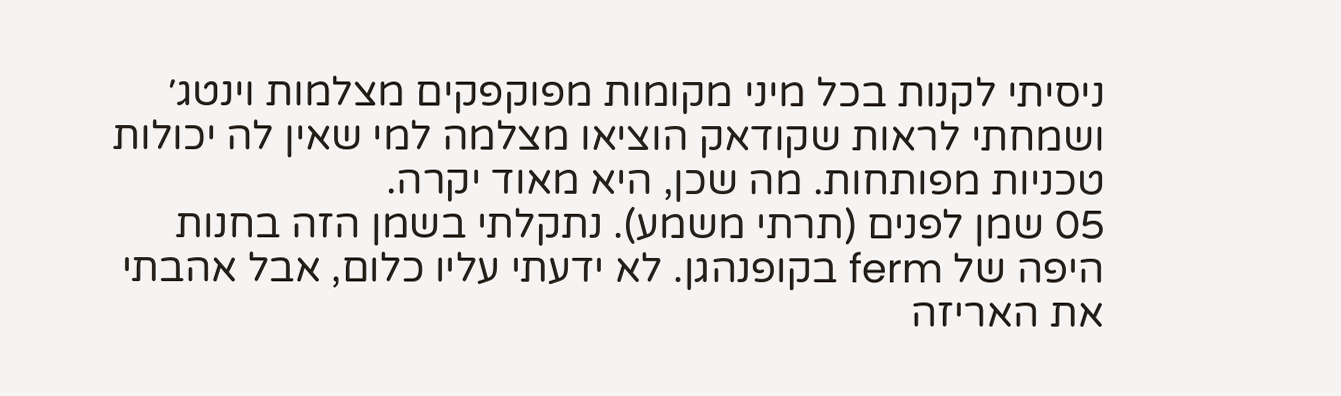ניסיתי לקנות בכל מיני מקומות מפוקפקים מצלמות וינטג׳ ושמחתי לראות שקודאק הוציאו מצלמה למי שאין לה יכולות טכניות מפותחות. מה שכן, היא מאוד יקרה.
05 שמן לפנים (תרתי משמע). נתקלתי בשמן הזה בחנות היפה של ferm בקופנהגן. לא ידעתי עליו כלום, אבל אהבתי את האריזה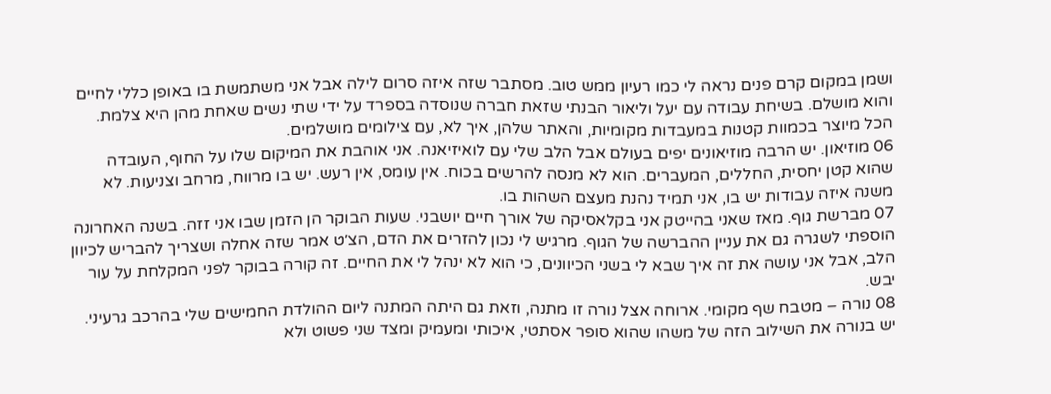ושמן במקום קרם פנים נראה לי כמו רעיון ממש טוב. מסתבר שזה איזה סרום לילה אבל אני משתמשת בו באופן כללי לחיים והוא מושלם. בשיחת עבודה עם יעל וליאור הבנתי שזאת חברה שנוסדה בספרד על ידי שתי נשים שאחת מהן היא צלמת. הכל מיוצר בכמוות קטנות במעבדות מקומיות, והאתר שלהן, איך לא, עם צילומים מושלמים.
06 מוזיאון. יש הרבה מוזיאונים יפים בעולם אבל הלב שלי עם לואיזיאנה. אני אוהבת את המיקום שלו על החוף, העובדה שהוא קטן יחסית, החללים, המעברים. הוא לא מנסה להרשים בכוח. אין עומס, אין רעש. יש בו מרווח, מרחב וצניעות. לא משנה איזה עבודות יש בו, אני תמיד נהנת מעצם השהות בו.
07 מברשת גוף. מאז שאני בהייטק אני בקלאסיקה של אורך חיים יושבני. שעות הבוקר הן הזמן שבו אני זזה. בשנה האחרונה הוספתי לשגרה גם את עניין ההברשה של הגוף. מרגיש לי נכון להזרים את הדם, הצ׳ט אמר שזה אחלה ושצריך להבריש לכיוון הלב, אבל אני עושה את זה איך שבא לי בשני הכיוונים, כי הוא לא ינהל לי את החיים. זה קורה בבוקר לפני המקלחת על עור יבש.
08 נורה – מטבח שף מקומי. ארוחה אצל נורה זו מתנה, וזאת גם היתה המתנה ליום ההולדת החמישים שלי בהרכב גרעיני. יש בנורה את השילוב הזה של משהו שהוא סופר אסתטי, איכותי ומעמיק ומצד שני פשוט ולא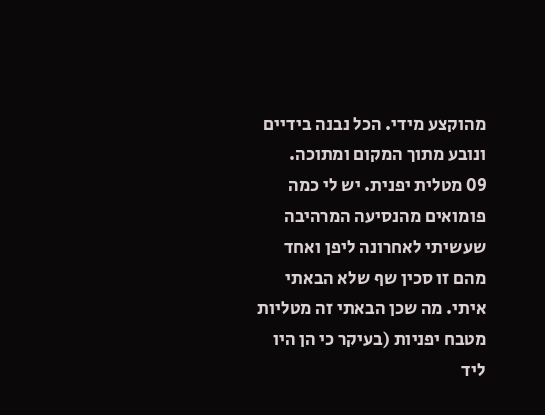מהוקצע מידי. הכל נבנה בידיים ונובע מתוך המקום ומתוכה.
09 מטלית יפנית. יש לי כמה פומואים מהנסיעה המרהיבה שעשיתי לאחרונה ליפן ואחד מהם זו סכין שף שלא הבאתי איתי. מה שכן הבאתי זה מטליות מטבח יפניות (בעיקר כי הן היו ליד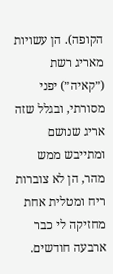הקופה). הן עשויות מאריג רשת (״קאיה״) יפני מסורתי, ובגלל שזה אריג שנושם ומתייבש ממש מהר, הן לא צוברות ריח ומטלית אחת מחזיקה לי כבר ארבעה חודשים.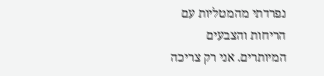נפרדתי מהמטליות עם הריחות והצבעים המיותרים. אני רק צריכה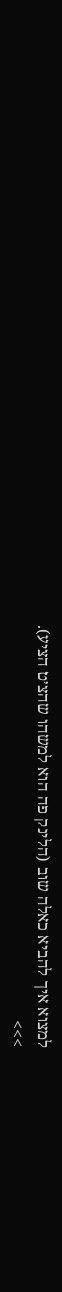למצוא איך להביא כאלה שוב (הלינק פה הוא למשהו שהצ׳ט הציע).
>>>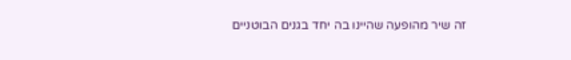זה שיר מהופעה שהיינו בה יחד בגנים הבוטניים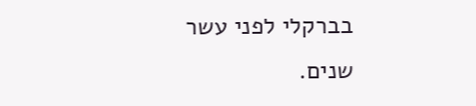בברקלי לפני עשר שנים.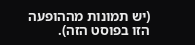(יש תמונות מההופעה הזו בפוסט הזה).